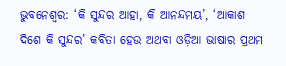ଭୁବନେଶ୍ୱର: ‘କି ସୁନ୍ଦର ଆହା, କି ଆନନ୍ଦମୟ’, ‘ଆକାଶ ଦିଶେ କି ସୁନ୍ଦର’ କବିତା ହେଉ ଅଥବା ଓଡ଼ିଆ ଭାଷାର ପ୍ରଥମ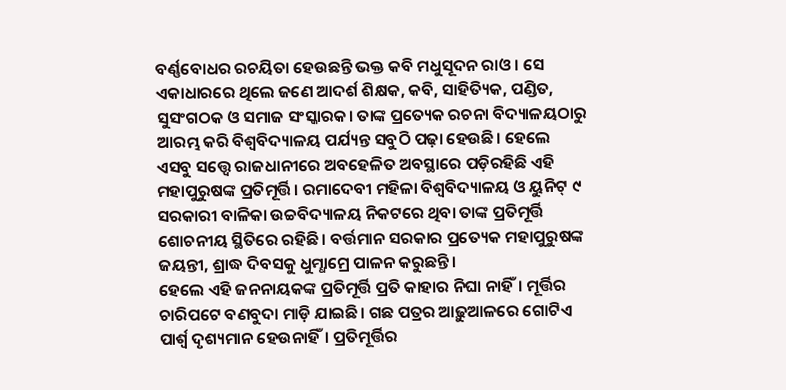ବର୍ଣ୍ଣବୋଧର ରଚୟିତା ହେଉଛନ୍ତି ଭକ୍ତ କବି ମଧୁସୂଦନ ରାଓ। ସେ ଏକାଧାରରେ ଥିଲେ ଜଣେ ଆଦର୍ଶ ଶିକ୍ଷକ, କବି, ସାହିତ୍ୟିକ, ପଣ୍ଡିତ, ସୁସଂଗଠକ ଓ ସମାଜ ସଂସ୍କାରକ। ତାଙ୍କ ପ୍ରତ୍ୟେକ ରଚନା ବିଦ୍ୟାଳୟଠାରୁ ଆରମ୍ଭ କରି ବିଶ୍ୱବିଦ୍ୟାଳୟ ପର୍ଯ୍ୟନ୍ତ ସବୁଠି ପଢ଼ା ହେଉଛି। ହେଲେ ଏସବୁ ସତ୍ତ୍ୱେ ରାଜଧାନୀରେ ଅବହେଳିତ ଅବସ୍ଥାରେ ପଡ଼ିରହିଛି ଏହି ମହାପୁରୁଷଙ୍କ ପ୍ରତିମୂର୍ତ୍ତି। ରମାଦେବୀ ମହିଳା ବିଶ୍ୱବିଦ୍ୟାଳୟ ଓ ୟୁନିଟ୍ ୯ ସରକାରୀ ବାଳିକା ଉଚ୍ଚବିଦ୍ୟାଳୟ ନିକଟରେ ଥିବା ତାଙ୍କ ପ୍ରତିମୂର୍ତ୍ତି ଶୋଚନୀୟ ସ୍ଥିତିରେ ରହିଛି। ବର୍ତ୍ତମାନ ସରକାର ପ୍ରତ୍ୟେକ ମହାପୁରୁଷଙ୍କ ଜୟନ୍ତୀ, ଶ୍ରାଦ୍ଧ ଦିବସକୁ ଧୁମ୍ଧାମ୍ରେ ପାଳନ କରୁଛନ୍ତି।
ହେଲେ ଏହି ଜନନାୟକଙ୍କ ପ୍ରତିମୂର୍ତ୍ତି ପ୍ରତି କାହାର ନିଘା ନାହିଁ। ମୂର୍ତ୍ତିର ଚାରିପଟେ ବଣବୁଦା ମାଡ଼ି ଯାଇଛି। ଗଛ ପତ୍ରର ଆଢ଼ୁଆଳରେ ଗୋଟିଏ ପାର୍ଶ୍ୱ ଦୃଶ୍ୟମାନ ହେଉନାହିଁ। ପ୍ରତିମୂର୍ତ୍ତିର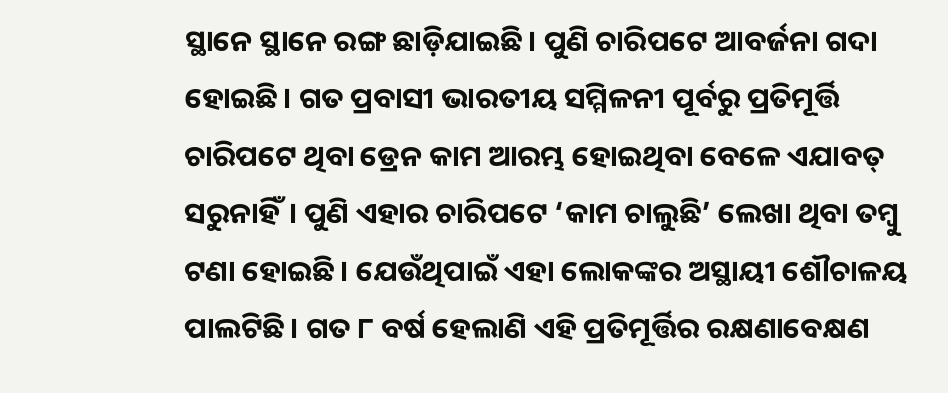ସ୍ଥାନେ ସ୍ଥାନେ ରଙ୍ଗ ଛାଡ଼ିଯାଇଛି। ପୁଣି ଚାରିପଟେ ଆବର୍ଜନା ଗଦା ହୋଇଛି। ଗତ ପ୍ରବାସୀ ଭାରତୀୟ ସମ୍ମିଳନୀ ପୂର୍ବରୁ ପ୍ରତିମୂର୍ତ୍ତି ଚାରିପଟେ ଥିବା ଡ୍ରେନ କାମ ଆରମ୍ଭ ହୋଇଥିବା ବେଳେ ଏଯାବତ୍ ସରୁନାହିଁ। ପୁଣି ଏହାର ଚାରିପଟେ ‘କାମ ଚାଲୁଛି’ ଲେଖା ଥିବା ତମ୍ବୁ ଟଣା ହୋଇଛି। ଯେଉଁଥିପାଇଁ ଏହା ଲୋକଙ୍କର ଅସ୍ଥାୟୀ ଶୌଚାଳୟ ପାଲଟିଛି। ଗତ ୮ ବର୍ଷ ହେଲାଣି ଏହି ପ୍ରତିମୂର୍ତ୍ତିର ରକ୍ଷଣାବେକ୍ଷଣ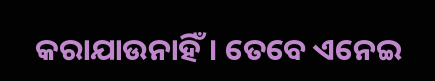କରାଯାଉନାହିଁ। ତେବେ ଏନେଇ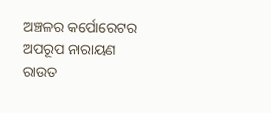ଅଞ୍ଚଳର କର୍ପୋରେଟର ଅପରୂପ ନାରାୟଣ ରାଉତ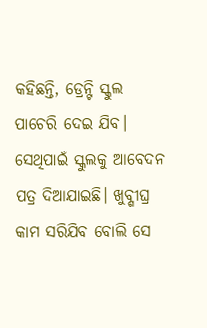କହିଛନ୍ତି, ଡ୍ରେନ୍ଟି ସ୍କୁଲ ପାଚେରି ଦେଇ ଯିବ। ସେଥିପାଇଁ ସ୍କୁଲକୁ ଆବେଦନ ପତ୍ର ଦିଆଯାଇଛି। ଖୁବ୍ଶୀଘ୍ର କାମ ସରିଯିବ ବୋଲି ସେ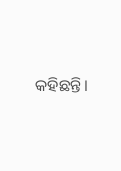କହିଛନ୍ତି।